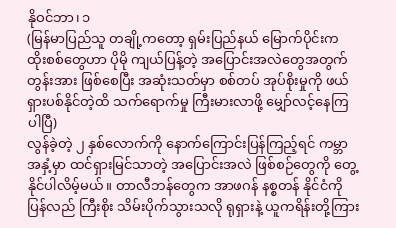နိုဝင်ဘာ၊ ၁
(မြန်မာပြည်သူ တချို့ကတော့ ရှမ်းပြည်နယ် မြောက်ပိုင်းက ထိုးစစ်တွေဟာ ပိုမို ကျယ်ပြန့်တဲ့ အပြောင်းအလဲတွေအတွက် တွန်းအား ဖြစ်စေပြီး အဆုံးသတ်မှာ စစ်တပ် အုပ်စိုးမှုကို ဖယ်ရှားပစ်နိုင်တဲ့ထိ သက်ရောက်မှု ကြီးမားလာဖို့ မျှော်လင့်နေကြပါပြီ)
လွန်ခဲ့တဲ့ ၂ နှစ်လောက်ကို နောက်ကြောင်းပြန်ကြည့်ရင် ကမ္ဘာအနှံ့မှာ ထင်ရှားမြင်သာတဲ့ အပြောင်းအလဲ ဖြစ်စဉ်တွေကို တွေ့နိုင်ပါလိမ့်မယ်။ တာလီဘန်တွေက အာဖဂန် နစ္စတန် နိုင်ငံကို ပြန်လည် ကြီးစိုး သိမ်းပိုက်သွားသလို ရုရှားနဲ့ ယူကရိန်းတို့ကြား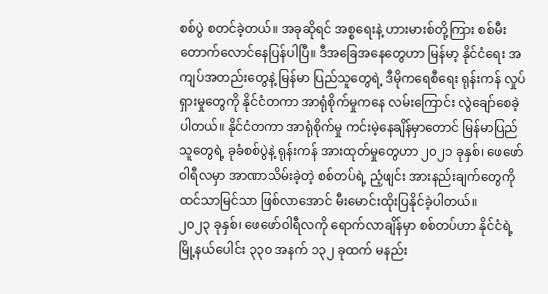စစ်ပွဲ စတင်ခဲ့တယ်။ အခုဆိုရင် အစ္စရေးနဲ့ ဟားမားစ်တို့ကြား စစ်မီး တောက်လောင်နေပြန်ပါပြီ။ ဒီအခြေအနေတွေဟာ မြန်မာ့ နိုင်ငံရေး အကျပ်အတည်းတွေနဲ့ မြန်မာ ပြည်သူတွေရဲ့ ဒီမိုကရေစီရေး ရုန်းကန် လှုပ်ရှားမှုတွေကို နိုင်ငံတကာ အာရုံစိုက်မှုကနေ လမ်းကြောင်း လွဲချော်စေခဲ့ပါတယ်။ နိုင်ငံတကာ အာရုံစိုက်မှု ကင်းမဲ့နေချိန်မှာတောင် မြန်မာပြည်သူတွေရဲ့ ခုခံစစ်ပွဲနဲ့ ရုန်းကန် အားထုတ်မှုတွေဟာ ၂၀၂၁ ခုနှစ်၊ ဖေဖော်ဝါရီလမှာ အာဏာသိမ်းခဲ့တဲ့ စစ်တပ်ရဲ့ ညံ့ဖျင်း အားနည်းချက်တွေကို ထင်သာမြင်သာ ဖြစ်လာအောင် မီးမောင်းထိုးပြနိုင်ခဲ့ပါတယ်။
၂၀၂၃ ခုနှစ်၊ ဖေဖော်ဝါရီလကို ရောက်လာချိန်မှာ စစ်တပ်ဟာ နိုင်ငံရဲ့ မြို့နယ်ပေါင်း ၃၃၀ အနက် ၁၃၂ ခုထက် မနည်း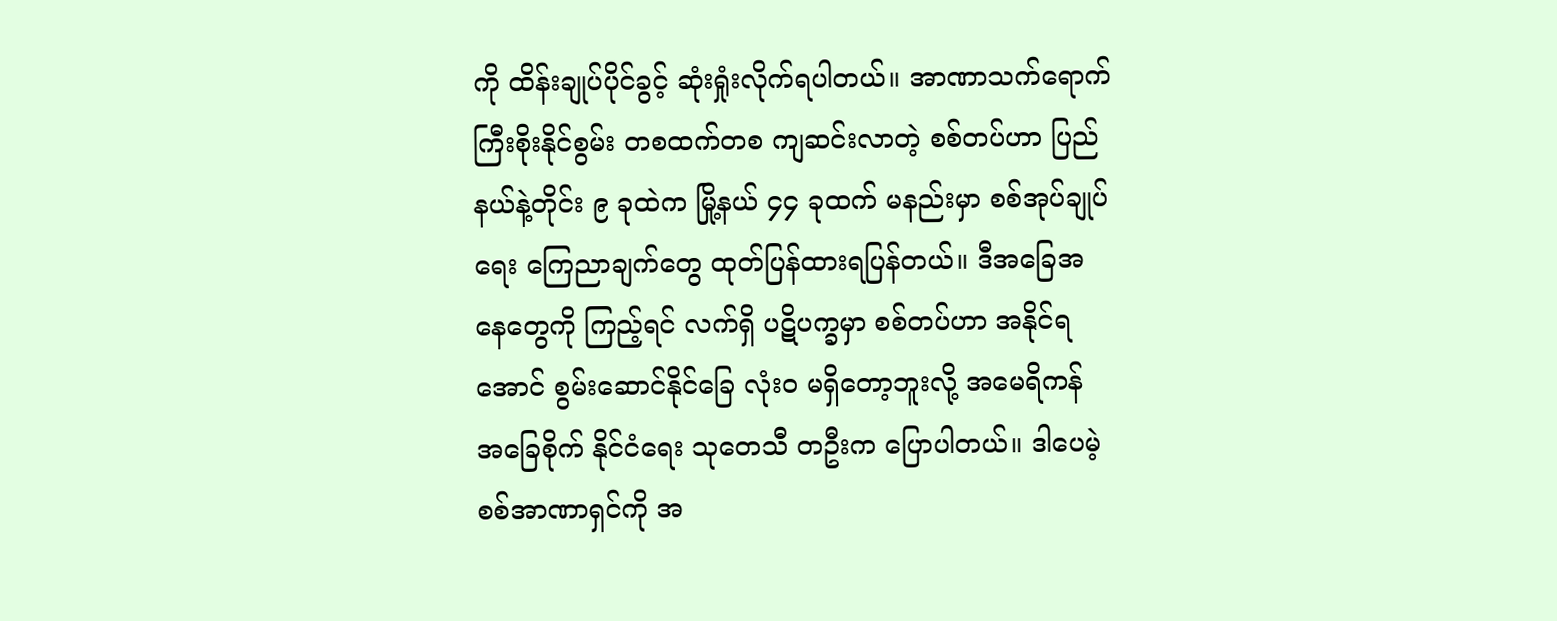ကို ထိန်းချုပ်ပိုင်ခွင့် ဆုံးရှုံးလိုက်ရပါတယ်။ အာဏာသက်ရောက် ကြီးစိုးနိုင်စွမ်း တစထက်တစ ကျဆင်းလာတဲ့ စစ်တပ်ဟာ ပြည်နယ်နဲ့တိုင်း ၉ ခုထဲက မြို့နယ် ၄၄ ခုထက် မနည်းမှာ စစ်အုပ်ချုပ်ရေး ကြေညာချက်တွေ ထုတ်ပြန်ထားရပြန်တယ်။ ဒီအခြေအနေတွေကို ကြည့်ရင် လက်ရှိ ပဋိပက္ခမှာ စစ်တပ်ဟာ အနိုင်ရအောင် စွမ်းဆောင်နိုင်ခြေ လုံးဝ မရှိတော့ဘူးလို့ အမေရိကန် အခြေစိုက် နိုင်ငံရေး သုတေသီ တဦးက ပြောပါတယ်။ ဒါပေမဲ့ စစ်အာဏာရှင်ကို အ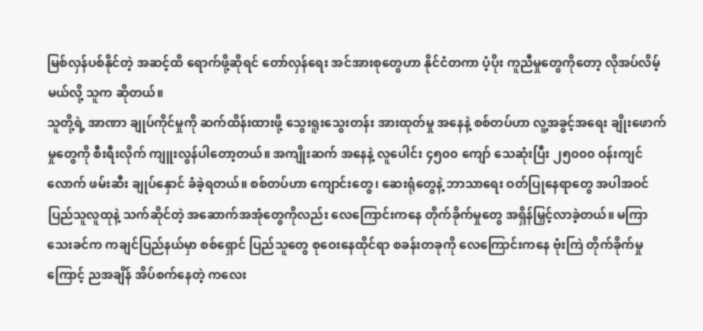မြစ်လှန်ပစ်နိုင်တဲ့ အဆင့်ထိ ရောက်ဖို့ဆိုရင် တော်လှန်ရေး အင်အားစုတွေဟာ နိုင်ငံတကာ ပံ့ပိုး ကူညီမှုတွေကိုတော့ လိုအပ်လိမ့်မယ်လို့ သူက ဆိုတယ်။
သူတို့ရဲ့ အာဏာ ချုပ်ကိုင်မှုကို ဆက်ထိန်းထားဖို့ သွေးရူးသွေးတန်း အားထုတ်မှု အနေနဲ့ စစ်တပ်ဟာ လူ့အခွင့်အရေး ချိုးဖောက်မှုတွေကို စီးရီးလိုက် ကျူးလွန်ပါတော့တယ်။ အကျိုးဆက် အနေနဲ့ လူပေါင်း ၄၅၀၀ ကျော် သေဆုံးပြီး ၂၅၀၀၀ ဝန်းကျင်လောက် ဖမ်းဆီး ချုပ်နှောင် ခံခဲ့ရတယ်။ စစ်တပ်ဟာ ကျောင်းတွေ၊ ဆေးရုံတွေနဲ့ ဘာသာရေး ဝတ်ပြုနေရာတွေ အပါအဝင် ပြည်သူလူထုနဲ့ သက်ဆိုင်တဲ့ အဆောက်အအုံတွေကိုလည်း လေကြောင်းကနေ တိုက်ခိုက်မှုတွေ အရှိန်မြှင့်လာခဲ့တယ်။ မကြာသေးခင်က ကချင်ပြည်နယ်မှာ စစ်ရှောင် ပြည်သူတွေ စုဝေးနေထိုင်ရာ စခန်းတခုကို လေကြောင်းကနေ ဗုံးကြဲ တိုက်ခိုက်မှုကြောင့် ညအချိန် အိပ်စက်နေတဲ့ ကလေး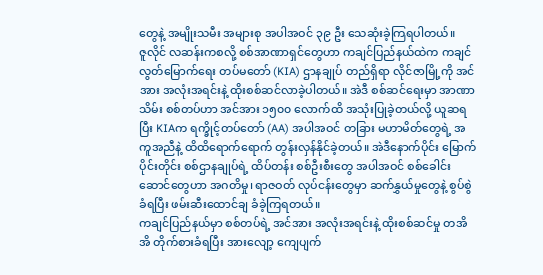တွေနဲ့ အမျိုးသမီး အများစု အပါအဝင် ၃၉ ဦး သေဆုံးခဲ့ကြရပါတယ်။
ဇူလိုင် လဆန်းကစလို့ စစ်အာဏာရှင်တွေဟာ ကချင်ပြည်နယ်ထဲက ကချင် လွတ်မြောက်ရေး တပ်မတော် (KIA) ဌာနချုပ် တည်ရှိရာ လိုင်ဇာမြို့ကို အင်အား အလုံးအရင်းနဲ့ ထိုးစစ်ဆင်လာခဲ့ပါတယ်။ အဲဒီ စစ်ဆင်ရေးမှာ အာဏာသိမ်း စစ်တပ်ဟာ အင်အား ၁၅၀၀ လောက်ထိ အသုံးပြုခဲ့တယ်လို့ ယူဆရပြီး KIAက ရက္ခိုင့်တပ်တော် (AA) အပါအဝင် တခြား မဟာမိတ်တွေရဲ့ အကူအညီနဲ့ ထိထိရောက်ရောက် တွန်းလှန်နိုင်ခဲ့တယ်။ အဲဒီနောက်ပိုင်း မြောက်ပိုင်းတိုင်း စစ်ဌာနချုပ်ရဲ့ ထိပ်တန်း စစ်ဦးစီးတွေ အပါအဝင် စစ်ခေါင်းဆောင်တွေဟာ အဂတိမှု၊ ရာဇဝတ် လုပ်ငန်းတွေမှာ ဆက်နွှယ်မှုတွေနဲ့ စွပ်စွဲခံရပြီး ဖမ်းဆီးထောင်ချ ခံခဲ့ကြရတယ်။
ကချင်ပြည်နယ်မှာ စစ်တပ်ရဲ့ အင်အား အလုံးအရင်းနဲ့ ထိုးစစ်ဆင်မှု တအိအိ တိုက်စားခံရပြီး အားလျော့ ကျေပျက်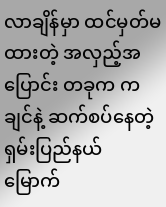လာချိန်မှာ ထင်မှတ်မထားတဲ့ အလှည့်အပြောင်း တခုက ကချင်နဲ့ ဆက်စပ်နေတဲ့ ရှမ်းပြည်နယ် မြောက်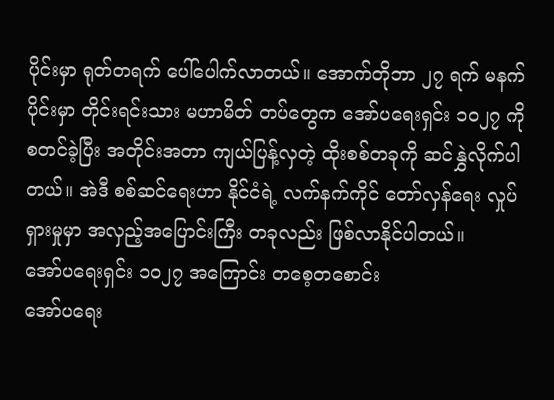ပိုင်းမှာ ရုတ်တရက် ပေါ်ပေါက်လာတယ်။ အောက်တိုဘာ ၂၇ ရက် မနက်ပိုင်းမှာ တိုင်းရင်းသား မဟာမိတ် တပ်တွေက အော်ပရေးရှင်း ၁၀၂၇ ကို စတင်ခဲ့ပြီး အတိုင်းအတာ ကျယ်ပြန့်လှတဲ့ ထိုးစစ်တခုကို ဆင်နွှဲလိုက်ပါတယ်။ အဲဒီ စစ်ဆင်ရေးဟာ နိုင်ငံရဲ့ လက်နက်ကိုင် တော်လှန်ရေး လှုပ်ရှားမှုမှာ အလှည့်အပြောင်းကြီး တခုလည်း ဖြစ်လာနိုင်ပါတယ်။
အော်ပရေးရှင်း ၁၀၂၇ အကြောင်း တစေ့တစောင်း
အော်ပရေး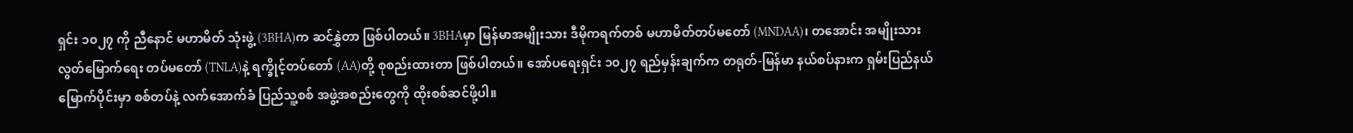ရှင်း ၁၀၂၇ ကို ညီနောင် မဟာမိတ် သုံးဖွဲ့ (3BHA)က ဆင်နွှဲတာ ဖြစ်ပါတယ်။ 3BHAမှာ မြန်မာအမျိုးသား ဒီမိုကရက်တစ် မဟာမိတ်တပ်မတော် (MNDAA)၊ တအောင်း အမျိုးသား လွတ်မြောက်ရေး တပ်မတော် (TNLA)နဲ့ ရက္ခိုင့်တပ်တော် (AA)တို့ စုစည်းထားတာ ဖြစ်ပါတယ်။ အော်ပရေးရှင်း ၁၀၂၇ ရည်မှန်းချက်က တရုတ်-မြန်မာ နယ်စပ်နားက ရှမ်းပြည်နယ် မြောက်ပိုင်းမှာ စစ်တပ်နဲ့ လက်အောက်ခံ ပြည်သူ့စစ် အဖွဲ့အစည်းတွေကို ထိုးစစ်ဆင်ဖို့ပါ။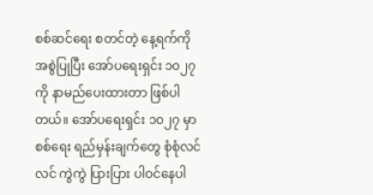စစ်ဆင်ရေး စတင်တဲ့ နေ့ရက်ကို အစွဲပြုပြီး အော်ပရေးရှင်း ၁၀၂၇ ကို နာမည်ပေးထားတာ ဖြစ်ပါတယ်။ အော်ပရေးရှင်း ၁၀၂၇ မှာ စစ်ရေး ရည်မှန်းချက်တွေ စုံစုံလင်လင် ကွဲကွဲ ပြားပြား ပါဝင်နေပါ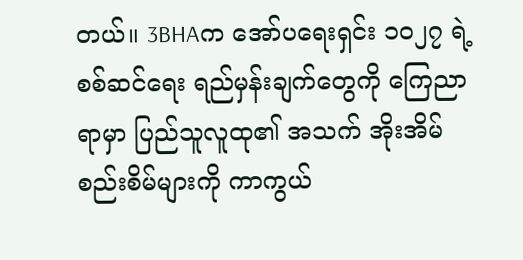တယ်။ 3BHAက အော်ပရေးရှင်း ၁၀၂၇ ရဲ့ စစ်ဆင်ရေး ရည်မှန်းချက်တွေကို ကြေညာရာမှာ ပြည်သူလူထု၏ အသက် အိုးအိမ် စည်းစိမ်များကို ကာကွယ်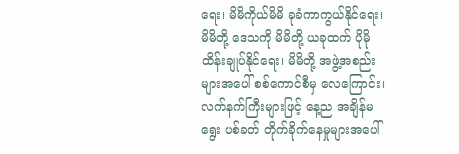ရေး၊ မိမိကိုယ်မိမိ ခုခံကာကွယ်နိုင်ရေး၊ မိမိတို့ ဒေသကို မိမိတို့ ယခုထက် ပိုမို ထိန်းချုပ်နိုင်ရေး၊ မိမိတို့ အဖွဲ့အစည်းများအပေါ် စစ်ကောင်စီမှ လေကြောင်း၊ လက်နက်ကြီးများဖြင့် နေ့ည အချိန်မရွေး ပစ်ခတ် တိုက်ခိုက်နေမှုများအပေါ်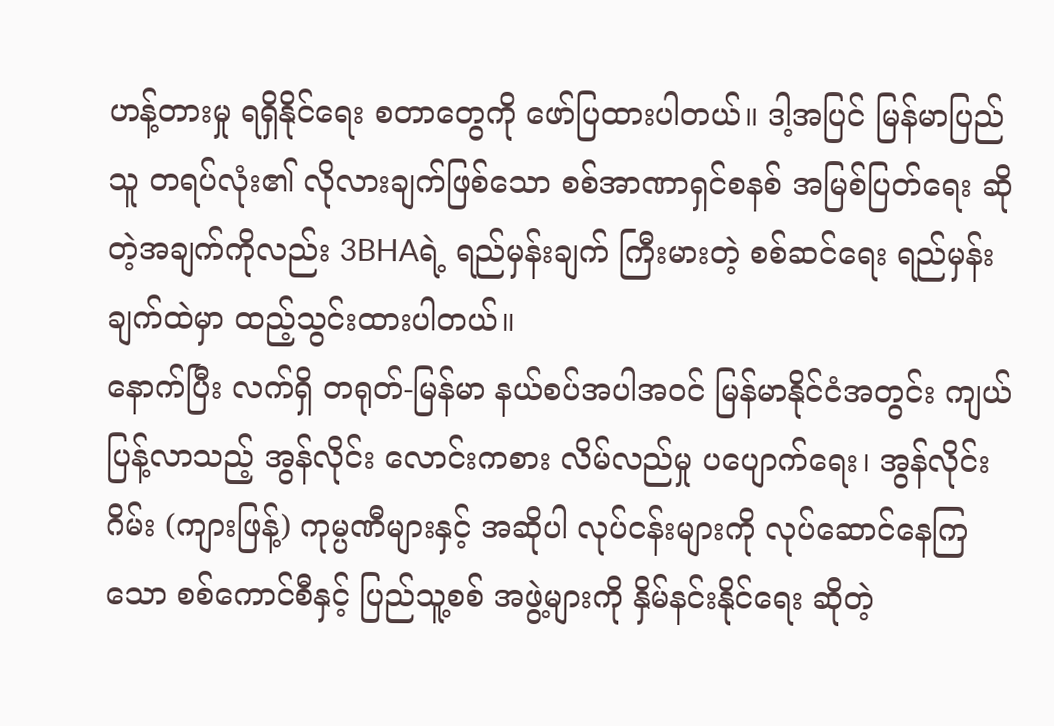ဟန့်တားမှု ရရှိနိုင်ရေး စတာတွေကို ဖော်ပြထားပါတယ်။ ဒါ့အပြင် မြန်မာပြည်သူ တရပ်လုံး၏ လိုလားချက်ဖြစ်သော စစ်အာဏာရှင်စနစ် အမြစ်ပြတ်ရေး ဆိုတဲ့အချက်ကိုလည်း 3BHAရဲ့ ရည်မှန်းချက် ကြီးမားတဲ့ စစ်ဆင်ရေး ရည်မှန်းချက်ထဲမှာ ထည့်သွင်းထားပါတယ်။
နောက်ပြီး လက်ရှိ တရုတ်-မြန်မာ နယ်စပ်အပါအဝင် မြန်မာနိုင်ငံအတွင်း ကျယ်ပြန့်လာသည့် အွန်လိုင်း လောင်းကစား လိမ်လည်မှု ပပျောက်ရေး၊ အွန်လိုင်းဂိမ်း (ကျားဖြန့်) ကုမ္ပဏီများနှင့် အဆိုပါ လုပ်ငန်းများကို လုပ်ဆောင်နေကြသော စစ်ကောင်စီနှင့် ပြည်သူ့စစ် အဖွဲ့များကို နှိမ်နင်းနိုင်ရေး ဆိုတဲ့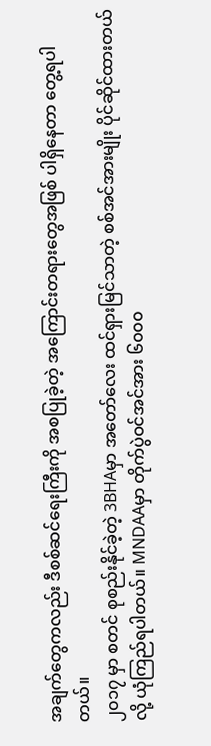အချက်တွေကလည်း ဒီစစ်ဆင်ရေးကြီးကို အစပြုခဲ့တဲ့ အကြောင်းတရားတွေအဖြစ် ပါရှိနေတာ တွေ့ရပါတယ်။
၂၀၁၇ မှာ စတင် စုစည်းနိုင်ခဲ့တဲ့ 3BHAမှာ အတော်လေး ထင်ရှားမြင်သာတဲ့ စစ်အင်အားမျိုး ပိုင်ဆိုင်ထားတယ်လို့ ယုံကြည်ရပါတယ်။ MNDAAမှာ တိုက်ပွဲဝင်အင်အား ၆၀၀၀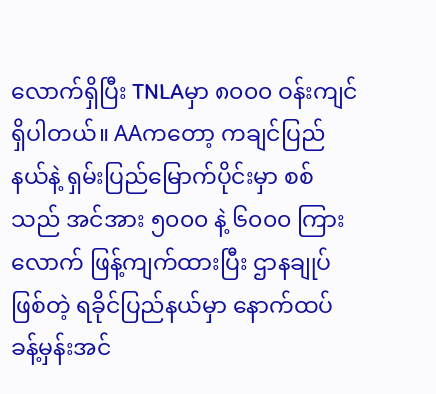လောက်ရှိပြီး TNLAမှာ ၈၀၀၀ ဝန်းကျင် ရှိပါတယ်။ AAကတော့ ကချင်ပြည်နယ်နဲ့ ရှမ်းပြည်မြောက်ပိုင်းမှာ စစ်သည် အင်အား ၅၀၀၀ နဲ့ ၆၀၀၀ ကြားလောက် ဖြန့်ကျက်ထားပြီး ဌာနချုပ်ဖြစ်တဲ့ ရခိုင်ပြည်နယ်မှာ နောက်ထပ် ခန့်မှန်းအင်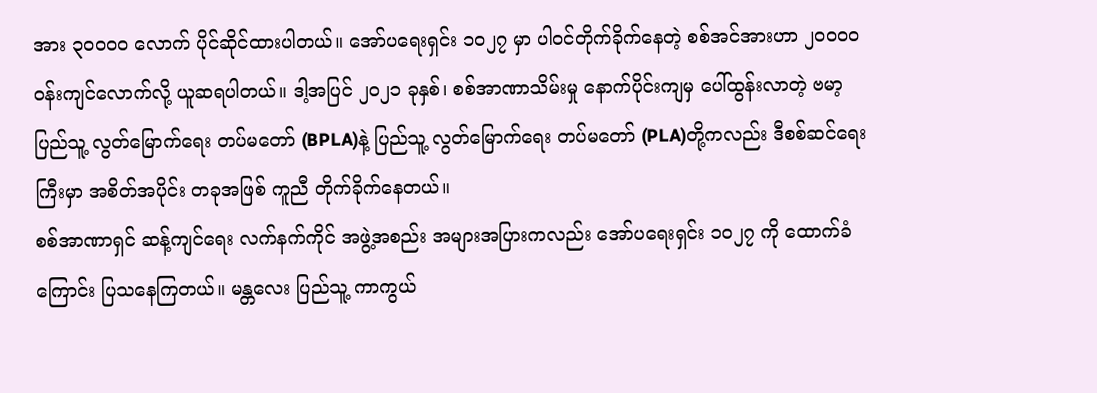အား ၃၀၀၀၀ လောက် ပိုင်ဆိုင်ထားပါတယ်။ အော်ပရေးရှင်း ၁၀၂၇ မှာ ပါဝင်တိုက်ခိုက်နေတဲ့ စစ်အင်အားဟာ ၂၀၀၀၀ ဝန်းကျင်လောက်လို့ ယူဆရပါတယ်။ ဒါ့အပြင် ၂၀၂၁ ခုနှစ်၊ စစ်အာဏာသိမ်းမှု နောက်ပိုင်းကျမှ ပေါ်ထွန်းလာတဲ့ ဗမာ့ ပြည်သူ့ လွတ်မြောက်ရေး တပ်မတော် (BPLA)နဲ့ ပြည်သူ့ လွတ်မြောက်ရေး တပ်မတော် (PLA)တို့ကလည်း ဒီစစ်ဆင်ရေးကြီးမှာ အစိတ်အပိုင်း တခုအဖြစ် ကူညီ တိုက်ခိုက်နေတယ်။
စစ်အာဏာရှင် ဆန့်ကျင်ရေး လက်နက်ကိုင် အဖွဲ့အစည်း အများအပြားကလည်း အော်ပရေးရှင်း ၁၀၂၇ ကို ထောက်ခံကြောင်း ပြသနေကြတယ်။ မန္တလေး ပြည်သူ့ ကာကွယ်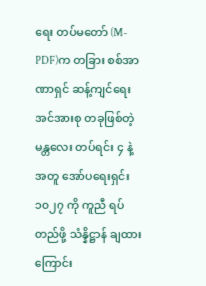ရေး တပ်မတော် (M-PDF)က တခြား စစ်အာဏာရှင် ဆန့်ကျင်ရေး အင်အားစု တခုဖြစ်တဲ့ မန္တလေး တပ်ရင်း ၄ နဲ့အတူ အော်ပရေးရှင်း ၁၀၂၇ ကို ကူညီ ရပ်တည်ဖို့ သံန္နိဋ္ဌာန် ချထားကြောင်း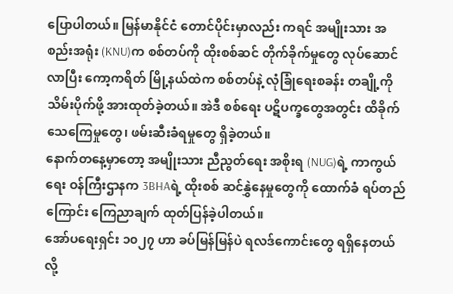ပြောပါတယ်။ မြန်မာနိုင်ငံ တောင်ပိုင်းမှာလည်း ကရင် အမျိုးသား အစည်းအရုံး (KNU)က စစ်တပ်ကို ထိုးစစ်ဆင် တိုက်ခိုက်မှုတွေ လုပ်ဆောင်လာပြီး ကော့ကရိတ် မြို့နယ်ထဲက စစ်တပ်နဲ့ လုံခြုံရေးစခန်း တချို့ကို သိမ်းပိုက်ဖို့ အားထုတ်ခဲ့တယ်။ အဲဒီ စစ်ရေး ပဋိပက္ခတွေအတွင်း ထိခိုက်သေကြေမှုတွေ၊ ဖမ်းဆီးခံရမှုတွေ ရှိခဲ့တယ်။
နောက်တနေ့မှာတော့ အမျိုးသား ညီညွတ်ရေး အစိုးရ (NUG)ရဲ့ ကာကွယ်ရေး ဝန်ကြီးဌာနက 3BHAရဲ့ ထိုးစစ် ဆင်နွှဲနေမှုတွေကို ထောက်ခံ ရပ်တည်ကြောင်း ကြေညာချက် ထုတ်ပြန်ခဲ့ပါတယ်။
အော်ပရေးရှင်း ၁၀၂၇ ဟာ ခပ်မြန်မြန်ပဲ ရလဒ်ကောင်းတွေ ရရှိနေတယ်လို့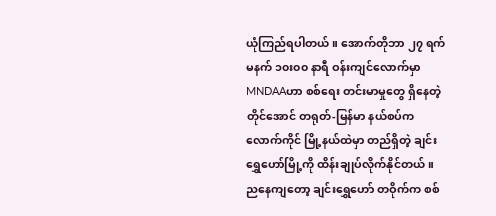ယုံကြည်ရပါတယ်။ အောက်တိုဘာ ၂၇ ရက် မနက် ၁၀း၀၀ နာရီ ဝန်းကျင်လောက်မှာ MNDAAဟာ စစ်ရေး တင်းမာမှုတွေ ရှိနေတဲ့တိုင်အောင် တရုတ်-မြန်မာ နယ်စပ်က လောက်ကိုင် မြို့နယ်ထဲမှာ တည်ရှိတဲ့ ချင်းရွှေဟော်မြို့ကို ထိန်းချုပ်လိုက်နိုင်တယ်။ ညနေကျတော့ ချင်းရွှေဟော် တဝိုက်က စစ်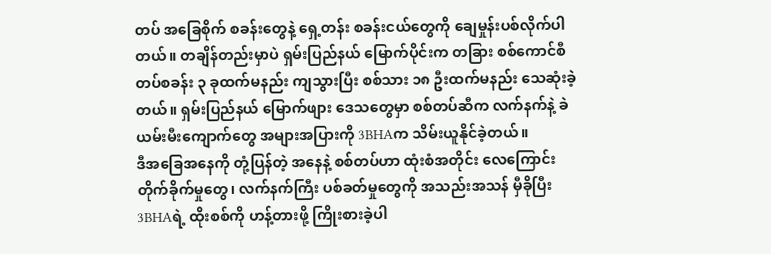တပ် အခြေစိုက် စခန်းတွေနဲ့ ရှေ့တန်း စခန်းငယ်တွေကို ချေမှုန်းပစ်လိုက်ပါတယ်။ တချိန်တည်းမှာပဲ ရှမ်းပြည်နယ် မြောက်ပိုင်းက တခြား စစ်ကောင်စီ တပ်စခန်း ၃ ခုထက်မနည်း ကျသွားပြီး စစ်သား ၁၈ ဦးထက်မနည်း သေဆုံးခဲ့တယ်။ ရှမ်းပြည်နယ် မြောက်ဖျား ဒေသတွေမှာ စစ်တပ်ဆီက လက်နက်နဲ့ ခဲယမ်းမီးကျောက်တွေ အများအပြားကို 3BHAက သိမ်းယူနိုင်ခဲ့တယ်။
ဒီအခြေအနေကို တုံ့ပြန်တဲ့ အနေနဲ့ စစ်တပ်ဟာ ထုံးစံအတိုင်း လေကြောင်း တိုက်ခိုက်မှုတွေ၊ လက်နက်ကြီး ပစ်ခတ်မှုတွေကို အသည်းအသန် မှီခိုပြီး 3BHAရဲ့ ထိုးစစ်ကို ဟန့်တားဖို့ ကြိုးစားခဲ့ပါ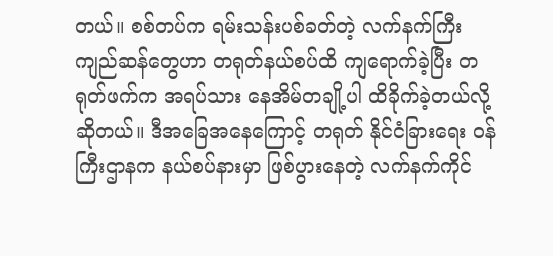တယ်။ စစ်တပ်က ရမ်းသန်းပစ်ခတ်တဲ့ လက်နက်ကြီး ကျည်ဆန်တွေဟာ တရုတ်နယ်စပ်ထိ ကျရောက်ခဲ့ပြီး တရုတ်ဖက်က အရပ်သား နေအိမ်တချို့ပါ ထိခိုက်ခဲ့တယ်လို့ ဆိုတယ်။ ဒီအခြေအနေကြောင့် တရုတ် နိုင်ငံခြားရေး ဝန်ကြီးဌာနက နယ်စပ်နားမှာ ဖြစ်ပွားနေတဲ့ လက်နက်ကိုင်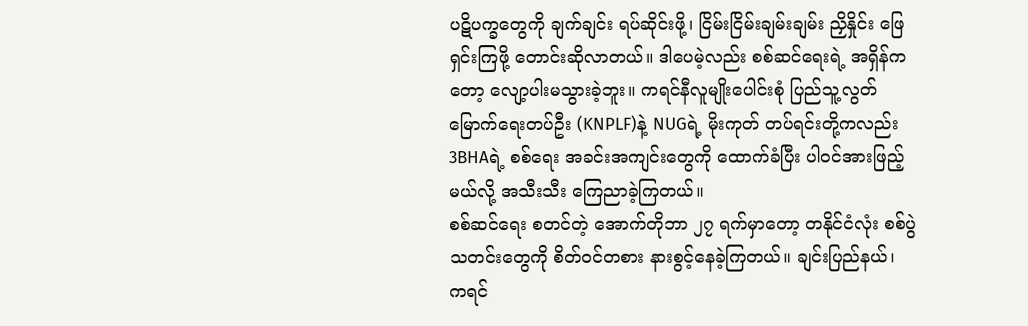ပဋိပက္ခတွေကို ချက်ချင်း ရပ်ဆိုင်းဖို့၊ ငြိမ်းငြိမ်းချမ်းချမ်း ညှိနှိုင်း ဖြေရှင်းကြဖို့ တောင်းဆိုလာတယ်။ ဒါပေမဲ့လည်း စစ်ဆင်ရေးရဲ့ အရှိန်ကတော့ လျော့ပါးမသွားခဲ့ဘူး။ ကရင်နီလူမျိုးပေါင်းစုံ ပြည်သူ့လွတ်မြောက်ရေးတပ်ဦး (KNPLF)နဲ့ NUGရဲ့ မိုးကုတ် တပ်ရင်းတို့ကလည်း 3BHAရဲ့ စစ်ရေး အခင်းအကျင်းတွေကို ထောက်ခံပြီး ပါဝင်အားဖြည့်မယ်လို့ အသီးသီး ကြေညာခဲ့ကြတယ်။
စစ်ဆင်ရေး စတင်တဲ့ အောက်တိုဘာ ၂၇ ရက်မှာတော့ တနိုင်ငံလုံး စစ်ပွဲသတင်းတွေကို စိတ်ဝင်တစား နားစွင့်နေခဲ့ကြတယ်။ ချင်းပြည်နယ်၊ ကရင်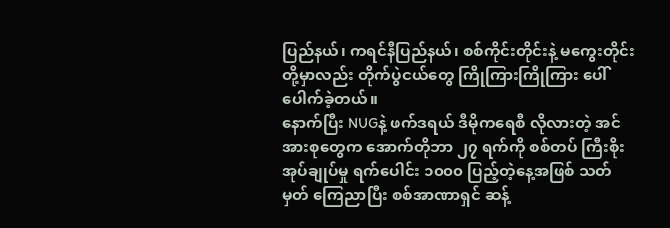ပြည်နယ်၊ ကရင်နီပြည်နယ်၊ စစ်ကိုင်းတိုင်းနဲ့ မကွေးတိုင်းတို့မှာလည်း တိုက်ပွဲငယ်တွေ ကြိုကြားကြိုကြား ပေါ်ပေါက်ခဲ့တယ်။
နောက်ပြီး NUGနဲ့ ဖက်ဒရယ် ဒီမိုကရေစီ လိုလားတဲ့ အင်အားစုတွေက အောက်တိုဘာ ၂၇ ရက်ကို စစ်တပ် ကြီးစိုး အုပ်ချုပ်မှု ရက်ပေါင်း ၁၀၀၀ ပြည့်တဲ့နေ့အဖြစ် သတ်မှတ် ကြေညာပြီး စစ်အာဏာရှင် ဆန့်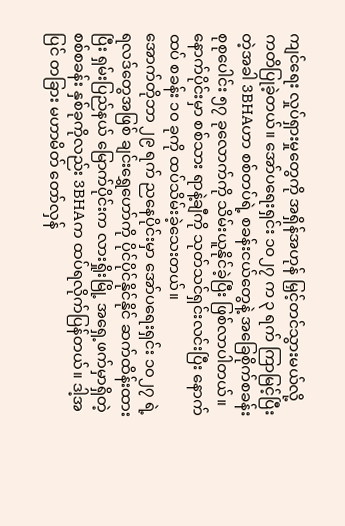ကျင်ရေး လှုပ်ရှားမှုတွေကို အရှိန်အဟုန် မြှင့်တင်သွားမယ်လို့ ကတိပြုခဲ့တယ်။ အော်ပရေးရှင်း ၁၀၂၇ က ၃ ရက် ကြာမြင့်ပြီးတဲ့အခါ 3BHAဟာ စစ်တပ်ရဲ့ စခန်းငယ်တွေနဲ့ အခြေစိုက်စခန်း စုစုပေါင်း ၅၇ ခုလောက်ကို သိမ်းယူနိုင်ခဲ့ပြီး ဖြစ်လာပါတယ်။ နောက်ပိုင်းမှာ စစ်သား ရာနဲ့ချီကို သုတ်သင်ရှင်းလင်းပြီး နောက်ထပ် စခန်း ၁၀ ခုကို ထပ်သိမ်းခဲ့သေးတယ်။
အောက်တိုဘာ ၂၉ ရက် ညနေပိုင်းမှာ အော်ပရေးရှင်း ၁၀၂၇ ရဲ့ ရလဒ်တွေအဖြစ် ချင်းရွှေဟော်ကို ပိုင်ပိုင်နိုင်နိုင် ဆက်ထိန်းထားပြီး ရှမ်းပြည်နယ် မြောက်ပိုင်းက လားရှိုးမြို့ အရှေ့ဖက်မှာရှိတဲ့ စစ်စခန်း နှစ်ခုကိုလည်း 3BHAက ထပ်ရလိုက်ပြန်တယ်။ ဒါ့အပြင် တခြား မဟာမိတ် တော်လှန်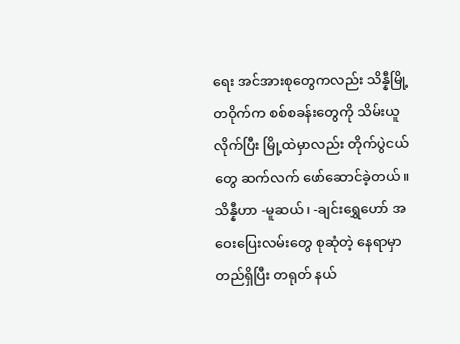ရေး အင်အားစုတွေကလည်း သိန္နီမြို့ တဝိုက်က စစ်စခန်းတွေကို သိမ်းယူလိုက်ပြီး မြို့ထဲမှာလည်း တိုက်ပွဲငယ်တွေ ဆက်လက် ဖော်ဆောင်ခဲ့တယ်။ သိန္နီဟာ -မူဆယ်၊ -ချင်းရွှေဟော် အဝေးပြေးလမ်းတွေ စုဆုံတဲ့ နေရာမှာ တည်ရှိပြီး တရုတ် နယ်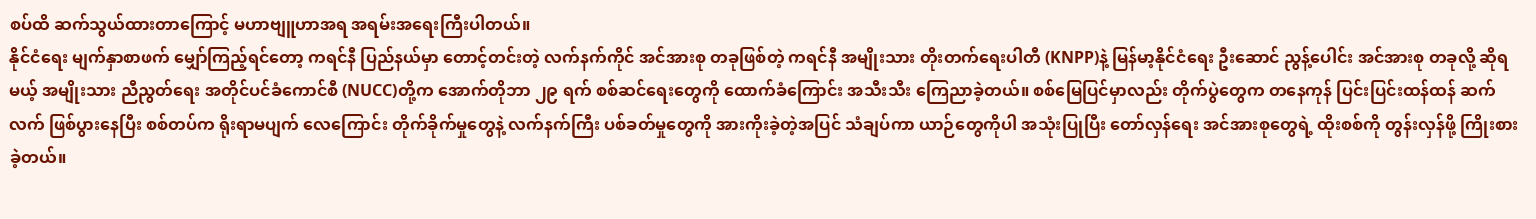စပ်ထိ ဆက်သွယ်ထားတာကြောင့် မဟာဗျူဟာအရ အရမ်းအရေးကြီးပါတယ်။
နိုင်ငံရေး မျက်နှာစာဖက် မျှော်ကြည့်ရင်တော့ ကရင်နီ ပြည်နယ်မှာ တောင့်တင်းတဲ့ လက်နက်ကိုင် အင်အားစု တခုဖြစ်တဲ့ ကရင်နီ အမျိုးသား တိုးတက်ရေးပါတီ (KNPP)နဲ့ မြန်မာ့နိုင်ငံရေး ဦးဆောင် ညွန့်ပေါင်း အင်အားစု တခုလို့ ဆိုရမယ့် အမျိုးသား ညီညွတ်ရေး အတိုင်ပင်ခံကောင်စီ (NUCC)တို့က အောက်တိုဘာ ၂၉ ရက် စစ်ဆင်ရေးတွေကို ထောက်ခံကြောင်း အသီးသီး ကြေညာခဲ့တယ်။ စစ်မြေပြင်မှာလည်း တိုက်ပွဲတွေက တနေကုန် ပြင်းပြင်းထန်ထန် ဆက်လက် ဖြစ်ပွားနေပြီး စစ်တပ်က ရိုးရာမပျက် လေကြောင်း တိုက်ခိုက်မှုတွေနဲ့ လက်နက်ကြီး ပစ်ခတ်မှုတွေကို အားကိုးခဲ့တဲ့အပြင် သံချပ်ကာ ယာဉ်တွေကိုပါ အသုံးပြုပြီး တော်လှန်ရေး အင်အားစုတွေရဲ့ ထိုးစစ်ကို တွန်းလှန်ဖို့ ကြိုးစားခဲ့တယ်။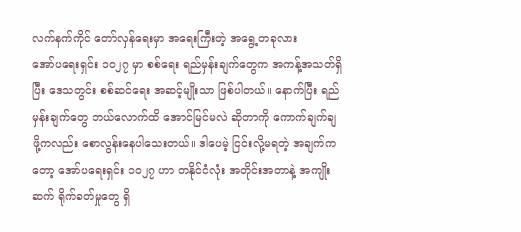လက်နက်ကိုင် တော်လှန်ရေးမှာ အရေးကြီးတဲ့ အရွေ့တခုလား
အော်ပရေးရှင်း ၁၀၂၇ မှာ စစ်ရေး ရည်မှန်းချက်တွေက အကန့်အသတ်ရှိပြီး ဒေသတွင်း စစ်ဆင်ရေး အဆင့်မျိုးသာ ဖြစ်ပါတယ်။ နောက်ပြီး ရည်မှန်းချက်တွေ ဘယ်လောက်ထိ အောင်မြင်မလဲ ဆိုတာကို ကောက်ချက်ချဖို့ကလည်း စောလွန်းနေပါသေးတယ်။ ဒါပေမဲ့ ငြင်းလို့မရတဲ့ အချက်ကတော့ အော်ပရေးရှင်း ၁၀၂၇ ဟာ တနိုင်ငံလုံး အတိုင်းအတာနဲ့ အကျိုးဆက် ရိုက်ခတ်မှုတွေ ရှိ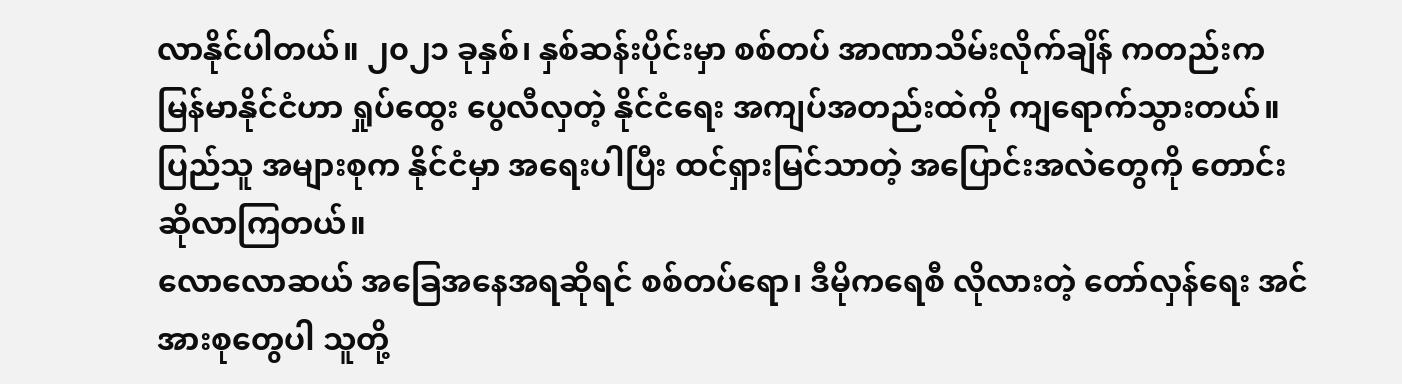လာနိုင်ပါတယ်။ ၂၀၂၁ ခုနှစ်၊ နှစ်ဆန်းပိုင်းမှာ စစ်တပ် အာဏာသိမ်းလိုက်ချိန် ကတည်းက မြန်မာနိုင်ငံဟာ ရှုပ်ထွေး ပွေလီလှတဲ့ နိုင်ငံရေး အကျပ်အတည်းထဲကို ကျရောက်သွားတယ်။ ပြည်သူ အများစုက နိုင်ငံမှာ အရေးပါပြီး ထင်ရှားမြင်သာတဲ့ အပြောင်းအလဲတွေကို တောင်းဆိုလာကြတယ်။
လောလောဆယ် အခြေအနေအရဆိုရင် စစ်တပ်ရော၊ ဒီမိုကရေစီ လိုလားတဲ့ တော်လှန်ရေး အင်အားစုတွေပါ သူတို့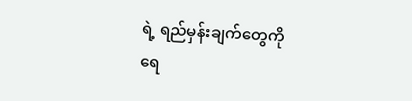ရဲ့ ရည်မှန်းချက်တွေကို ရေ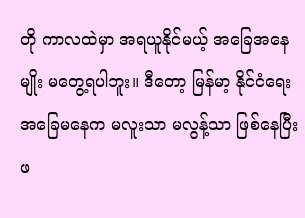တို ကာလထဲမှာ အရယူနိုင်မယ့် အခြေအနေမျိုး မတွေ့ရပါဘူး။ ဒီတော့ မြန်မာ့ နိုင်ငံရေး အခြေမနေက မလူးသာ မလွန့်သာ ဖြစ်နေပြီး ဖ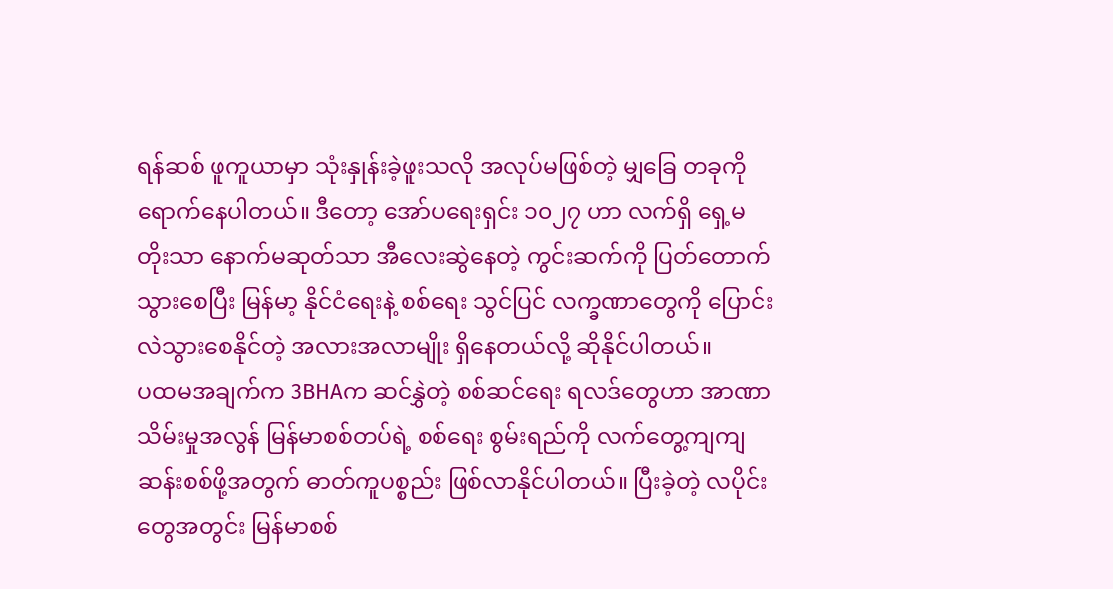ရန်ဆစ် ဖူကူယာမှာ သုံးနှုန်းခဲ့ဖူးသလို အလုပ်မဖြစ်တဲ့ မျှခြေ တခုကို ရောက်နေပါတယ်။ ဒီတော့ အော်ပရေးရှင်း ၁၀၂၇ ဟာ လက်ရှိ ရှေ့မတိုးသာ နောက်မဆုတ်သာ အီလေးဆွဲနေတဲ့ ကွင်းဆက်ကို ပြတ်တောက်သွားစေပြီး မြန်မာ့ နိုင်ငံရေးနဲ့ စစ်ရေး သွင်ပြင် လက္ခဏာတွေကို ပြောင်းလဲသွားစေနိုင်တဲ့ အလားအလာမျိုး ရှိနေတယ်လို့ ဆိုနိုင်ပါတယ်။
ပထမအချက်က 3BHAက ဆင်နွှဲတဲ့ စစ်ဆင်ရေး ရလဒ်တွေဟာ အာဏာသိမ်းမှုအလွန် မြန်မာစစ်တပ်ရဲ့ စစ်ရေး စွမ်းရည်ကို လက်တွေ့ကျကျ ဆန်းစစ်ဖို့အတွက် ဓာတ်ကူပစ္စည်း ဖြစ်လာနိုင်ပါတယ်။ ပြီးခဲ့တဲ့ လပိုင်းတွေအတွင်း မြန်မာစစ်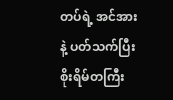တပ်ရဲ့ အင်အားနဲ့ ပတ်သက်ပြီး စိုးရိမ်တကြီး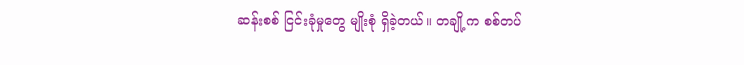ဆန်းစစ် ငြင်းခုံမှုတွေ မျိုးစုံ ရှိခဲ့တယ်။ တချို့က စစ်တပ်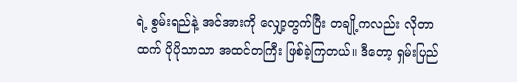ရဲ့ စွမ်းရည်နဲ့ အင်အားကို လျှော့တွက်ပြီး တချို့ကလည်း လိုတာထက် ပိုပိုသာသာ အထင်တကြီး ဖြစ်ခဲ့ကြတယ်။ ဒီတော့ ရှမ်းပြည်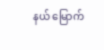နယ် မြောက်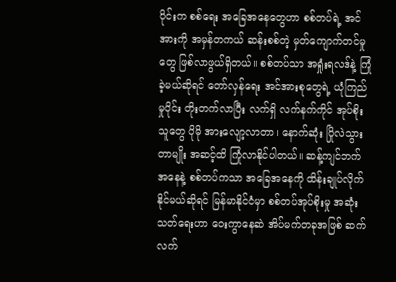ပိုင်းက စစ်ရေး အခြေအနေတွေဟာ စစ်တပ်ရဲ့ အင်အားကို အမှန်တကယ် ဆန်းစစ်တဲ့ မှတ်ကျောက်တင်မှုတွေ ဖြစ်လာဖွယ်ရှိတယ်။ စစ်တပ်သာ အရှုံးရလဒ်နဲ့ ကြုံခဲ့မယ်ဆိုရင် တော်လှန်ရေး အင်အားစုတွေရဲ့ ယုံကြည်မှုပိုင်း တိုးတက်လာပြီး လက်ရှိ လက်နက်ကိုင် အုပ်စိုးသူတွေ ပိုမို အားလျော့လာတာ၊ နောက်ဆုံး ပြိုလဲသွားတာမျိုး အဆင့်ထိ ကြုံလာနိုင်ပါတယ်။ ဆန့်ကျင်ဘက် အနေနဲ့ စစ်တပ်ကသာ အခြေအနေကို ထိန်းချုပ်လိုက်နိုင်မယ်ဆိုရင် မြန်မာနိုင်ငံမှာ စစ်တပ်အုပ်စိုးမှု အဆုံးသတ်ရေးဟာ ဝေးကွာနေဆဲ အိပ်မက်တခုအဖြစ် ဆက်လက်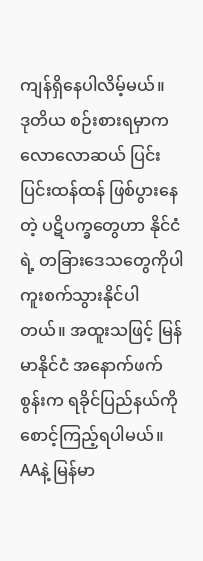ကျန်ရှိနေပါလိမ့်မယ်။
ဒုတိယ စဉ်းစားရမှာက လောလောဆယ် ပြင်းပြင်းထန်ထန် ဖြစ်ပွားနေတဲ့ ပဋိပက္ခတွေဟာ နိုင်ငံရဲ့ တခြားဒေသတွေကိုပါ ကူးစက်သွားနိုင်ပါတယ်။ အထူးသဖြင့် မြန်မာနိုင်ငံ အနောက်ဖက်စွန်းက ရခိုင်ပြည်နယ်ကို စောင့်ကြည့်ရပါမယ်။ AAနဲ့ မြန်မာ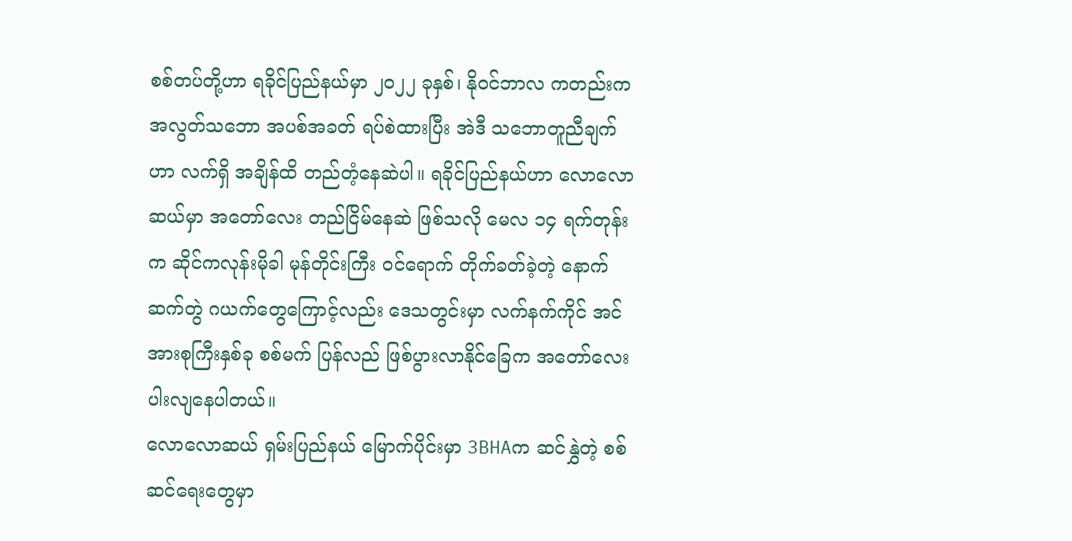စစ်တပ်တို့ဟာ ရခိုင်ပြည်နယ်မှာ ၂၀၂၂ ခုနှစ်၊ နိုဝင်ဘာလ ကတည်းက အလွတ်သဘော အပစ်အခတ် ရပ်စဲထားပြီး အဲဒီ သဘောတူညီချက်ဟာ လက်ရှိ အချိန်ထိ တည်တံ့နေဆဲပါ။ ရခိုင်ပြည်နယ်ဟာ လောလောဆယ်မှာ အတော်လေး တည်ငြိမ်နေဆဲ ဖြစ်သလို မေလ ၁၄ ရက်တုန်းက ဆိုင်ကလုန်းမိုခါ မုန်တိုင်းကြီး ဝင်ရောက် တိုက်ခတ်ခဲ့တဲ့ နောက်ဆက်တွဲ ဂယက်တွေကြောင့်လည်း ဒေသတွင်းမှာ လက်နက်ကိုင် အင်အားစုကြီးနှစ်ခု စစ်မက် ပြန်လည် ဖြစ်ပွားလာနိုင်ခြေက အတော်လေး ပါးလျနေပါတယ်။
လောလောဆယ် ရှမ်းပြည်နယ် မြောက်ပိုင်းမှာ 3BHAက ဆင်နွှဲတဲ့ စစ်ဆင်ရေးတွေမှာ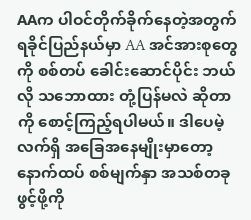AAက ပါဝင်တိုက်ခိုက်နေတဲ့အတွက် ရခိုင်ပြည်နယ်မှာ AA အင်အားစုတွေကို စစ်တပ် ခေါင်းဆောင်ပိုင်း ဘယ်လို သဘောထား တုံ့ပြန်မလဲ ဆိုတာကို စောင့်ကြည့်ရပါမယ်။ ဒါပေမဲ့ လက်ရှိ အခြေအနေမျိုးမှာတော့ နောက်ထပ် စစ်မျက်နှာ အသစ်တခု ဖွင့်ဖို့ကို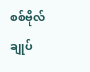စစ်ဗိုလ်ချုပ်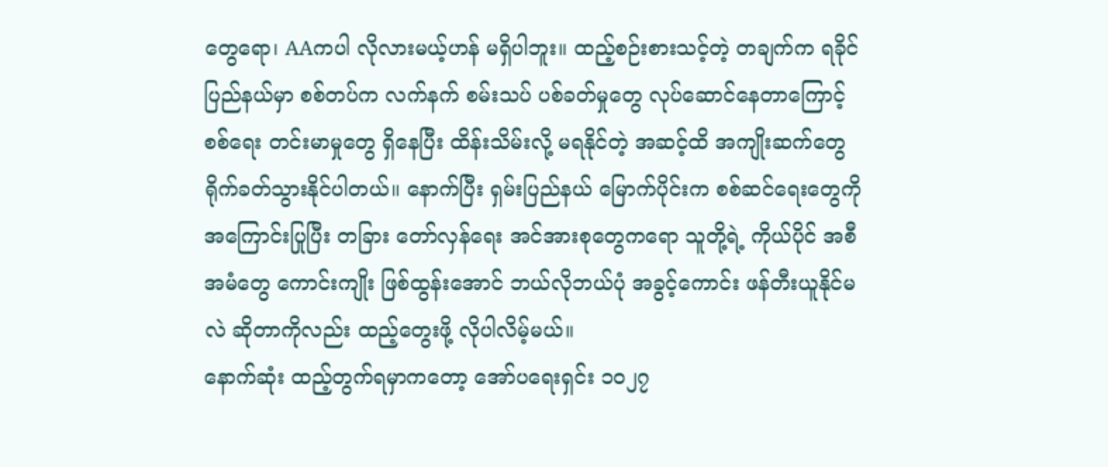တွေရော၊ AAကပါ လိုလားမယ့်ဟန် မရှိပါဘူး။ ထည့်စဉ်းစားသင့်တဲ့ တချက်က ရခိုင်ပြည်နယ်မှာ စစ်တပ်က လက်နက် စမ်းသပ် ပစ်ခတ်မှုတွေ လုပ်ဆောင်နေတာကြောင့် စစ်ရေး တင်းမာမှုတွေ ရှိနေပြီး ထိန်းသိမ်းလို့ မရနိုင်တဲ့ အဆင့်ထိ အကျိုးဆက်တွေ ရိုက်ခတ်သွားနိုင်ပါတယ်။ နောက်ပြီး ရှမ်းပြည်နယ် မြောက်ပိုင်းက စစ်ဆင်ရေးတွေကို အကြောင်းပြုပြီး တခြား တော်လှန်ရေး အင်အားစုတွေကရော သူတို့ရဲ့ ကိုယ်ပိုင် အစီအမံတွေ ကောင်းကျိုး ဖြစ်ထွန်းအောင် ဘယ်လိုဘယ်ပုံ အခွင့်ကောင်း ဖန်တီးယူနိုင်မလဲ ဆိုတာကိုလည်း ထည့်တွေးဖို့ လိုပါလိမ့်မယ်။
နောက်ဆုံး ထည့်တွက်ရမှာကတော့ အော်ပရေးရှင်း ၁၀၂၇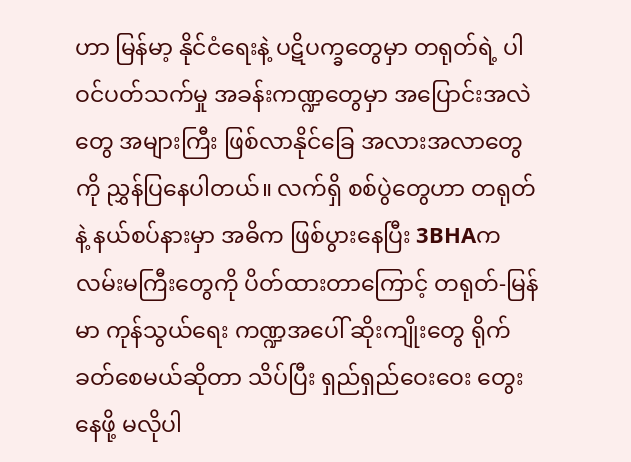ဟာ မြန်မာ့ နိုင်ငံရေးနဲ့ ပဋိပက္ခတွေမှာ တရုတ်ရဲ့ ပါဝင်ပတ်သက်မှု အခန်းကဏ္ဍတွေမှာ အပြောင်းအလဲတွေ အများကြီး ဖြစ်လာနိုင်ခြေ အလားအလာတွေကို ညွှန်ပြနေပါတယ်။ လက်ရှိ စစ်ပွဲတွေဟာ တရုတ်နဲ့ နယ်စပ်နားမှာ အဓိက ဖြစ်ပွားနေပြီး 3BHAက လမ်းမကြီးတွေကို ပိတ်ထားတာကြောင့် တရုတ်-မြန်မာ ကုန်သွယ်ရေး ကဏ္ဍအပေါ် ဆိုးကျိုးတွေ ရိုက်ခတ်စေမယ်ဆိုတာ သိပ်ပြီး ရှည်ရှည်ဝေးဝေး တွေးနေဖို့ မလိုပါ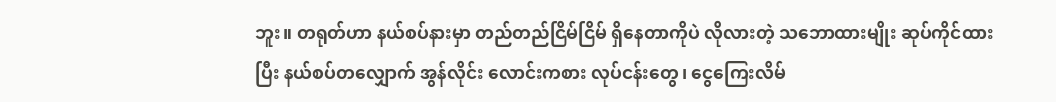ဘူး။ တရုတ်ဟာ နယ်စပ်နားမှာ တည်တည်ငြိမ်ငြိမ် ရှိနေတာကိုပဲ လိုလားတဲ့ သဘောထားမျိုး ဆုပ်ကိုင်ထားပြီး နယ်စပ်တလျှောက် အွန်လိုင်း လောင်းကစား လုပ်ငန်းတွေ၊ ငွေကြေးလိမ်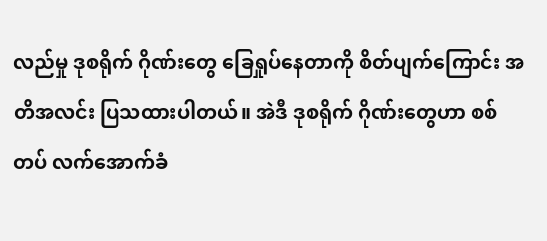လည်မှု ဒုစရိုက် ဂိုဏ်းတွေ ခြေရှုပ်နေတာကို စိတ်ပျက်ကြောင်း အတိအလင်း ပြသထားပါတယ်။ အဲဒီ ဒုစရိုက် ဂိုဏ်းတွေဟာ စစ်တပ် လက်အောက်ခံ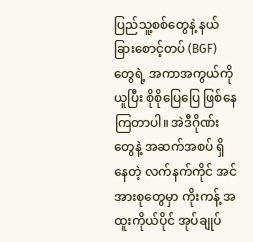ပြည်သူ့စစ်တွေနဲ့ နယ်ခြားစောင့်တပ် (BGF)တွေရဲ့ အကာအကွယ်ကို ယူပြီး စိုစိုပြေပြေ ဖြစ်နေကြတာပါ။ အဲဒီဂိုဏ်းတွေနဲ့ အဆက်အစပ် ရှိနေတဲ့ လက်နက်ကိုင် အင်အားစုတွေမှာ ကိုးကန့် အထူးကိုယ်ပိုင် အုပ်ချုပ်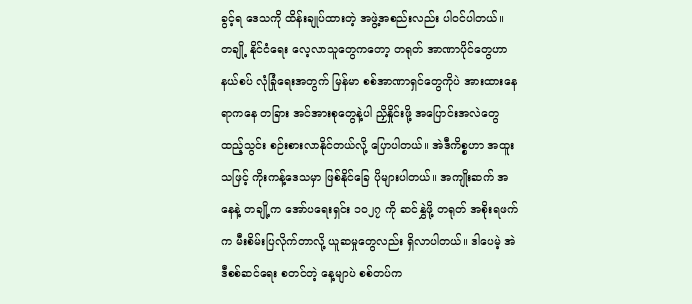ခွင့်ရ ဒေသကို ထိန်းချုပ်ထားတဲ့ အဖွဲ့အစည်းလည်း ပါဝင်ပါတယ်။
တချို့ နိုင်ငံရေး လေ့လာသူတွေကတော့ တရုတ် အာဏာပိုင်တွေဟာ နယ်စပ် လုံခြုံရေးအတွက် မြန်မာ စစ်အာဏာရှင်တွေကိုပဲ အားထားနေရာကနေ တခြား အင်အားစုတွေနဲ့ပါ ညှိနှိုင်းဖို့ အပြောင်းအလဲတွေ ထည့်သွင်း စဉ်းစားလာနိုင်တယ်လို့ ပြောပါတယ်။ အဲဒီကိစ္စဟာ အထူးသဖြင့် ကိုးကန့်ဒေသမှာ ဖြစ်နိုင်ခြေ ပိုများပါတယ်။ အကျိုးဆက် အနေနဲ့ တချို့က အော်ပရေးရှင်း ၁၀၂၇ ကို ဆင်နွှဲဖို့ တရုတ် အစိုးရဖက်က မီးစိမ်းပြလိုက်တာလို့ ယူဆမှုတွေလည်း ရှိလာပါတယ်။ ဒါပေမဲ့ အဲဒီစစ်ဆင်ရေး စတင်တဲ့ နေ့မျာပဲ စစ်တပ်က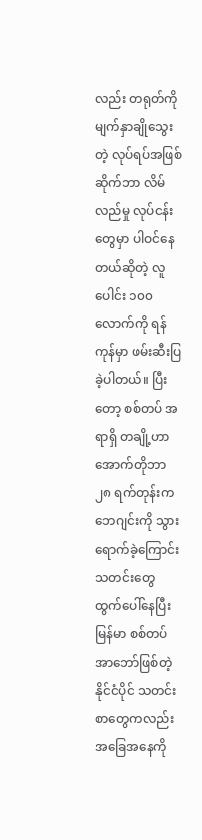လည်း တရုတ်ကို မျက်နှာချိုသွေးတဲ့ လုပ်ရပ်အဖြစ် ဆိုက်ဘာ လိမ်လည်မှု လုပ်ငန်းတွေမှာ ပါဝင်နေတယ်ဆိုတဲ့ လူပေါင်း ၁၀၀ လောက်ကို ရန်ကုန်မှာ ဖမ်းဆီးပြခဲ့ပါတယ်။ ပြီးတော့ စစ်တပ် အရာရှိ တချို့ဟာ အောက်တိုဘာ ၂၈ ရက်တုန်းက ဘေဂျင်းကို သွားရောက်ခဲ့ကြောင်း သတင်းတွေ ထွက်ပေါ်နေပြီး မြန်မာ စစ်တပ် အာဘော်ဖြစ်တဲ့ နိုင်ငံပိုင် သတင်းစာတွေကလည်း အခြေအနေကို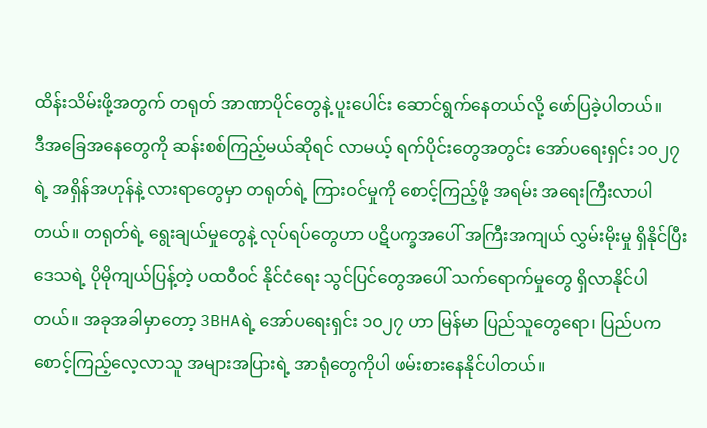ထိန်းသိမ်းဖို့အတွက် တရုတ် အာဏာပိုင်တွေနဲ့ ပူးပေါင်း ဆောင်ရွက်နေတယ်လို့ ဖော်ပြခဲ့ပါတယ်။
ဒီအခြေအနေတွေကို ဆန်းစစ်ကြည့်မယ်ဆိုရင် လာမယ့် ရက်ပိုင်းတွေအတွင်း အော်ပရေးရှင်း ၁၀၂၇ ရဲ့ အရှိန်အဟုန်နဲ့ လားရာတွေမှာ တရုတ်ရဲ့ ကြားဝင်မှုကို စောင့်ကြည့်ဖို့ အရမ်း အရေးကြီးလာပါတယ်။ တရုတ်ရဲ့ ရွေးချယ်မှုတွေနဲ့ လုပ်ရပ်တွေဟာ ပဋိပက္ခအပေါ် အကြီးအကျယ် လွှမ်းမိုးမှု ရှိနိုင်ပြီး ဒေသရဲ့ ပိုမိုကျယ်ပြန့်တဲ့ ပထဝီဝင် နိုင်ငံရေး သွင်ပြင်တွေအပေါ် သက်ရောက်မှုတွေ ရှိလာနိုင်ပါတယ်။ အခုအခါမှာတော့ 3BHAရဲ့ အော်ပရေးရှင်း ၁၀၂၇ ဟာ မြန်မာ ပြည်သူတွေရော၊ ပြည်ပက စောင့်ကြည့်လေ့လာသူ အများအပြားရဲ့ အာရုံတွေကိုပါ ဖမ်းစားနေနိုင်ပါတယ်။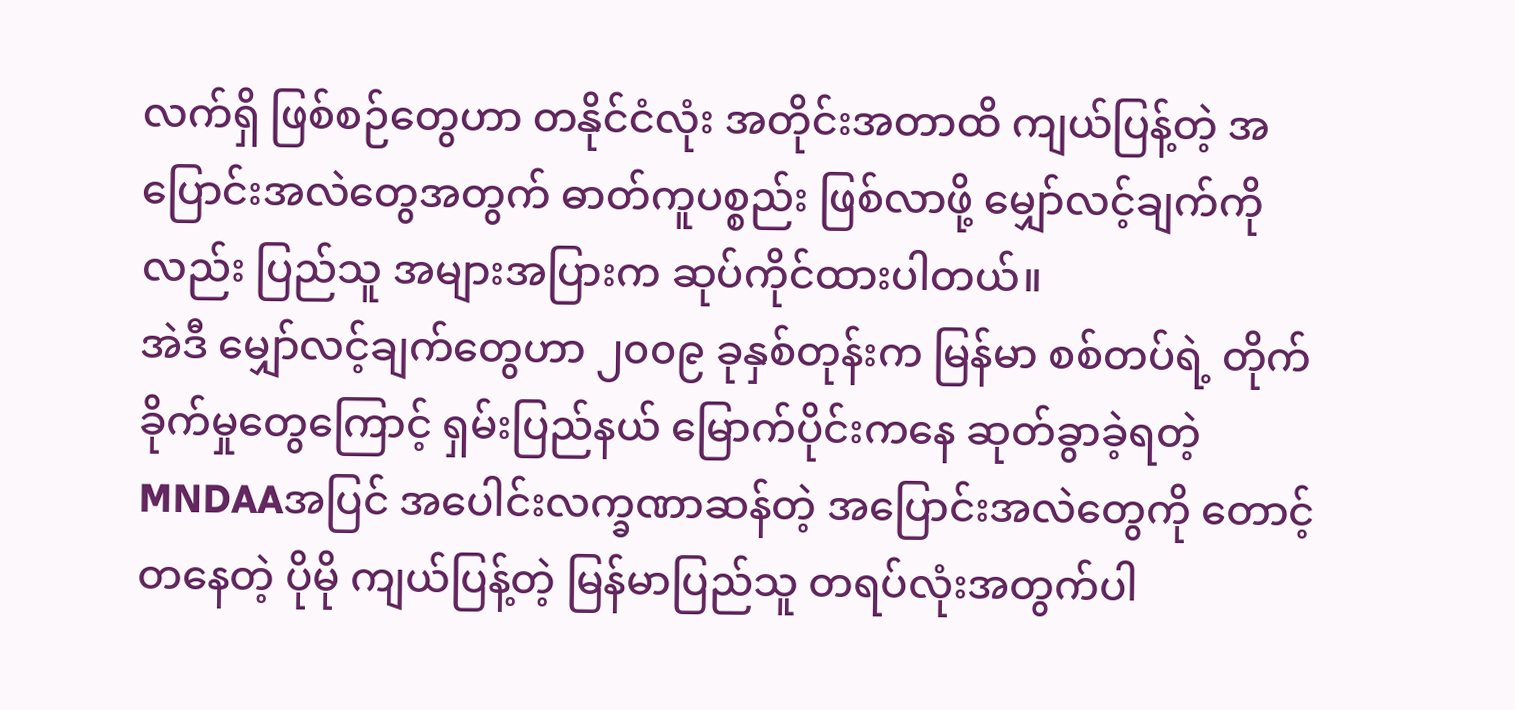လက်ရှိ ဖြစ်စဉ်တွေဟာ တနိုင်ငံလုံး အတိုင်းအတာထိ ကျယ်ပြန့်တဲ့ အပြောင်းအလဲတွေအတွက် ဓာတ်ကူပစ္စည်း ဖြစ်လာဖို့ မျှော်လင့်ချက်ကိုလည်း ပြည်သူ အများအပြားက ဆုပ်ကိုင်ထားပါတယ်။
အဲဒီ မျှော်လင့်ချက်တွေဟာ ၂၀၀၉ ခုနှစ်တုန်းက မြန်မာ စစ်တပ်ရဲ့ တိုက်ခိုက်မှုတွေကြောင့် ရှမ်းပြည်နယ် မြောက်ပိုင်းကနေ ဆုတ်ခွာခဲ့ရတဲ့ MNDAAအပြင် အပေါင်းလက္ခဏာဆန်တဲ့ အပြောင်းအလဲတွေကို တောင့်တနေတဲ့ ပိုမို ကျယ်ပြန့်တဲ့ မြန်မာပြည်သူ တရပ်လုံးအတွက်ပါ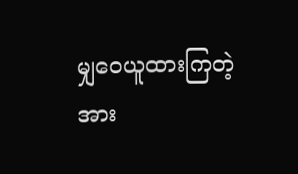မျှဝေယူထားကြတဲ့ အား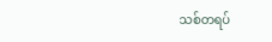သစ်တရပ်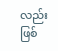လည်း ဖြစ်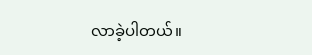လာခဲ့ပါတယ်။